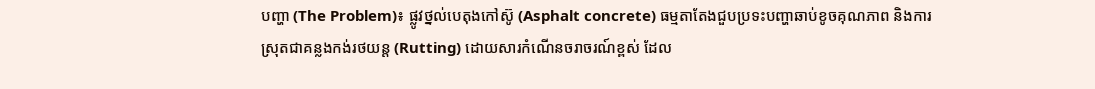បញ្ហា (The Problem)៖ ផ្លូវថ្នល់បេតុងកៅស៊ូ (Asphalt concrete) ធម្មតាតែងជួបប្រទះបញ្ហាឆាប់ខូចគុណភាព និងការស្រុតជាគន្លងកង់រថយន្ត (Rutting) ដោយសារកំណើនចរាចរណ៍ខ្ពស់ ដែល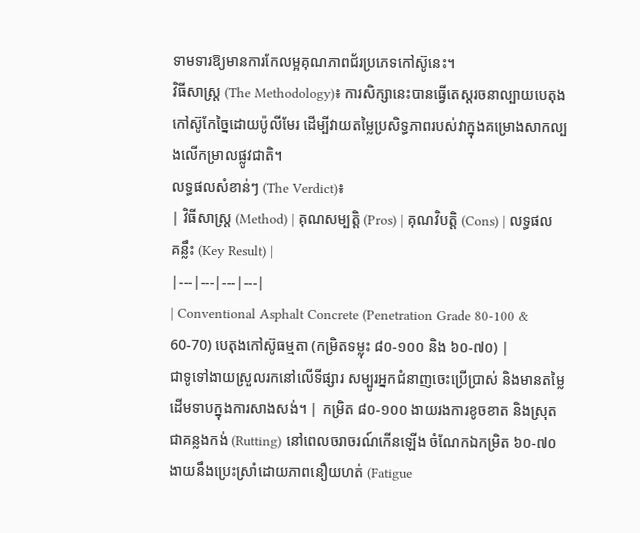ទាមទារឱ្យមានការកែលម្អគុណភាពជ័រប្រភេទកៅស៊ូនេះ។
វិធីសាស្ត្រ (The Methodology)៖ ការសិក្សានេះបានធ្វើតេស្តរចនាល្បាយបេតុងកៅស៊ូកែច្នៃដោយប៉ូលីមែរ ដើម្បីវាយតម្លៃប្រសិទ្ធភាពរបស់វាក្នុងគម្រោងសាកល្បងលើកម្រាលផ្លូវជាតិ។
លទ្ធផលសំខាន់ៗ (The Verdict)៖
| វិធីសាស្ត្រ (Method) | គុណសម្បត្តិ (Pros) | គុណវិបត្តិ (Cons) | លទ្ធផលគន្លឹះ (Key Result) |
|---|---|---|---|
| Conventional Asphalt Concrete (Penetration Grade 80-100 & 60-70) បេតុងកៅស៊ូធម្មតា (កម្រិតទម្លុះ ៨០-១០០ និង ៦០-៧០) |
ជាទូទៅងាយស្រួលរកនៅលើទីផ្សារ សម្បូរអ្នកជំនាញចេះប្រើប្រាស់ និងមានតម្លៃដើមទាបក្នុងការសាងសង់។ | កម្រិត ៨០-១០០ ងាយរងការខូចខាត និងស្រុតជាគន្លងកង់ (Rutting) នៅពេលចរាចរណ៍កើនឡើង ចំណែកឯកម្រិត ៦០-៧០ ងាយនឹងប្រេះស្រាំដោយភាពនឿយហត់ (Fatigue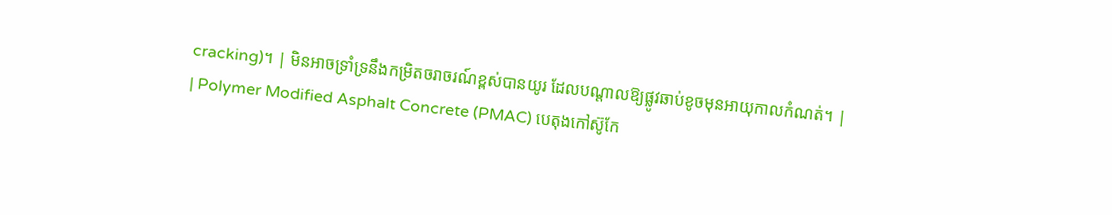cracking)។ | មិនអាចទ្រាំទ្រនឹងកម្រិតចរាចរណ៍ខ្ពស់បានយូរ ដែលបណ្តាលឱ្យផ្លូវឆាប់ខូចមុនអាយុកាលកំណត់។ |
| Polymer Modified Asphalt Concrete (PMAC) បេតុងកៅស៊ូកែ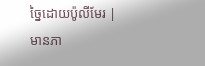ច្នៃដោយប៉ូលីមែរ |
មានភា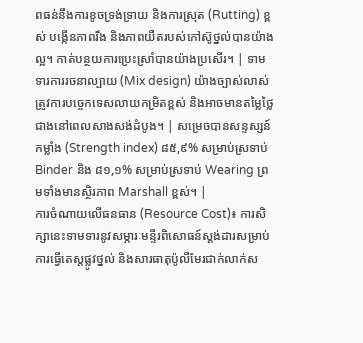ពធន់នឹងការខូចទ្រង់ទ្រាយ និងការស្រុត (Rutting) ខ្ពស់ បង្កើនភាពរឹង និងភាពយឺតរបស់កៅស៊ូថ្នល់បានយ៉ាងល្អ។ កាត់បន្ថយការប្រេះស្រាំបានយ៉ាងប្រសើរ។ | ទាមទារការរចនាល្បាយ (Mix design) យ៉ាងច្បាស់លាស់ ត្រូវការបច្ចេកទេសលាយកម្រិតខ្ពស់ និងអាចមានតម្លៃថ្លៃជាងនៅពេលសាងសង់ដំបូង។ | សម្រេចបានសន្ទស្សន៍កម្លាំង (Strength index) ៨៥,៩% សម្រាប់ស្រទាប់ Binder និង ៨១,១% សម្រាប់ស្រទាប់ Wearing ព្រមទាំងមានស្ថិរភាព Marshall ខ្ពស់។ |
ការចំណាយលើធនធាន (Resource Cost)៖ ការសិក្សានេះទាមទារនូវសម្ភារៈមន្ទីរពិសោធន៍ស្តង់ដារសម្រាប់ការធ្វើតេស្តផ្លូវថ្នល់ និងសារធាតុប៉ូលីមែរជាក់លាក់ស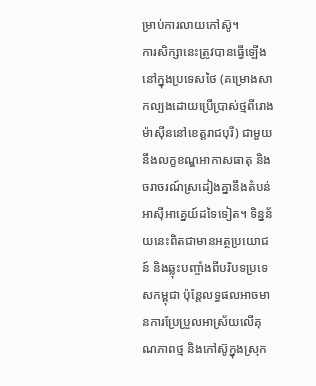ម្រាប់ការលាយកៅស៊ូ។
ការសិក្សានេះត្រូវបានធ្វើឡើងនៅក្នុងប្រទេសថៃ (គម្រោងសាកល្បងដោយប្រើប្រាស់ថ្មពីរោងម៉ាស៊ីននៅខេត្តរាជបុរី) ជាមួយនឹងលក្ខខណ្ឌអាកាសធាតុ និងចរាចរណ៍ស្រដៀងគ្នានឹងតំបន់អាស៊ីអាគ្នេយ៍ដទៃទៀត។ ទិន្នន័យនេះពិតជាមានអត្ថប្រយោជន៍ និងឆ្លុះបញ្ចាំងពីបរិបទប្រទេសកម្ពុជា ប៉ុន្តែលទ្ធផលអាចមានការប្រែប្រួលអាស្រ័យលើគុណភាពថ្ម និងកៅស៊ូក្នុងស្រុក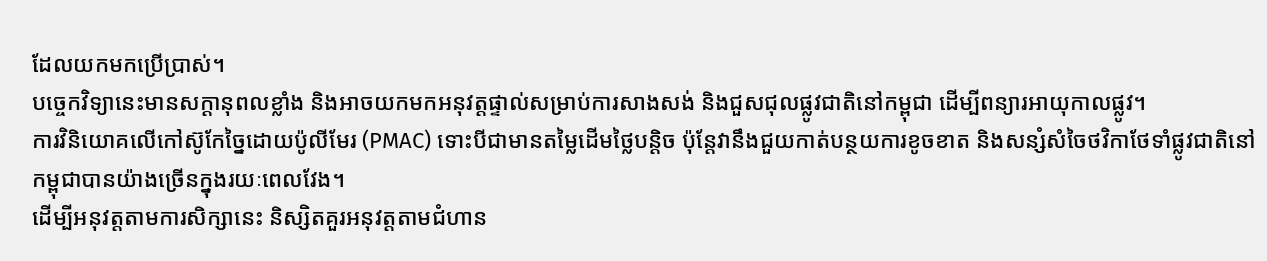ដែលយកមកប្រើប្រាស់។
បច្ចេកវិទ្យានេះមានសក្ដានុពលខ្លាំង និងអាចយកមកអនុវត្តផ្ទាល់សម្រាប់ការសាងសង់ និងជួសជុលផ្លូវជាតិនៅកម្ពុជា ដើម្បីពន្យារអាយុកាលផ្លូវ។
ការវិនិយោគលើកៅស៊ូកែច្នៃដោយប៉ូលីមែរ (PMAC) ទោះបីជាមានតម្លៃដើមថ្លៃបន្តិច ប៉ុន្តែវានឹងជួយកាត់បន្ថយការខូចខាត និងសន្សំសំចៃថវិកាថែទាំផ្លូវជាតិនៅកម្ពុជាបានយ៉ាងច្រើនក្នុងរយៈពេលវែង។
ដើម្បីអនុវត្តតាមការសិក្សានេះ និស្សិតគួរអនុវត្តតាមជំហាន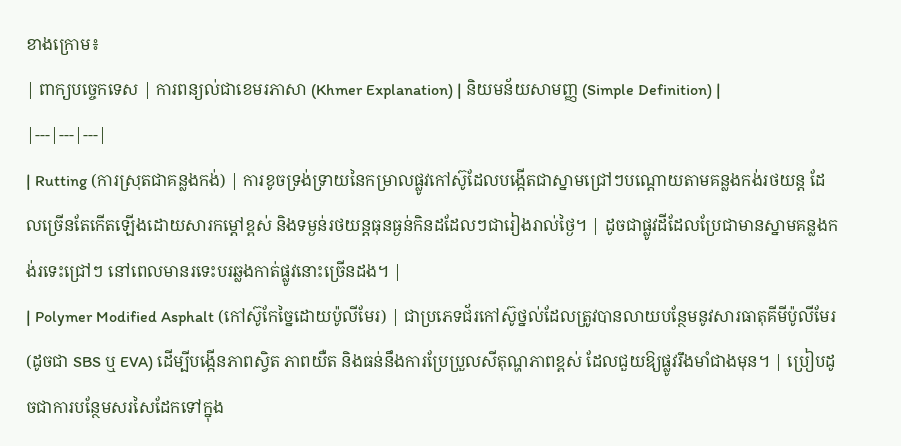ខាងក្រោម៖
| ពាក្យបច្ចេកទេស | ការពន្យល់ជាខេមរភាសា (Khmer Explanation) | និយមន័យសាមញ្ញ (Simple Definition) |
|---|---|---|
| Rutting (ការស្រុតជាគន្លងកង់) | ការខូចទ្រង់ទ្រាយនៃកម្រាលផ្លូវកៅស៊ូដែលបង្កើតជាស្នាមជ្រៅៗបណ្តោយតាមគន្លងកង់រថយន្ត ដែលច្រើនតែកើតឡើងដោយសារកម្តៅខ្ពស់ និងទម្ងន់រថយន្តធុនធ្ងន់កិនដដែលៗជារៀងរាល់ថ្ងៃ។ | ដូចជាផ្លូវដីដែលប្រែជាមានស្នាមគន្លងកង់រទេះជ្រៅៗ នៅពេលមានរទេះបរឆ្លងកាត់ផ្លូវនោះច្រើនដង។ |
| Polymer Modified Asphalt (កៅស៊ូកែច្នៃដោយប៉ូលីមែរ) | ជាប្រភេទជ័រកៅស៊ូថ្នល់ដែលត្រូវបានលាយបន្ថែមនូវសារធាតុគីមីប៉ូលីមែរ (ដូចជា SBS ឬ EVA) ដើម្បីបង្កើនភាពស្វិត ភាពយឺត និងធន់នឹងការប្រែប្រួលសីតុណ្ហភាពខ្ពស់ ដែលជួយឱ្យផ្លូវរឹងមាំជាងមុន។ | ប្រៀបដូចជាការបន្ថែមសរសៃដែកទៅក្នុង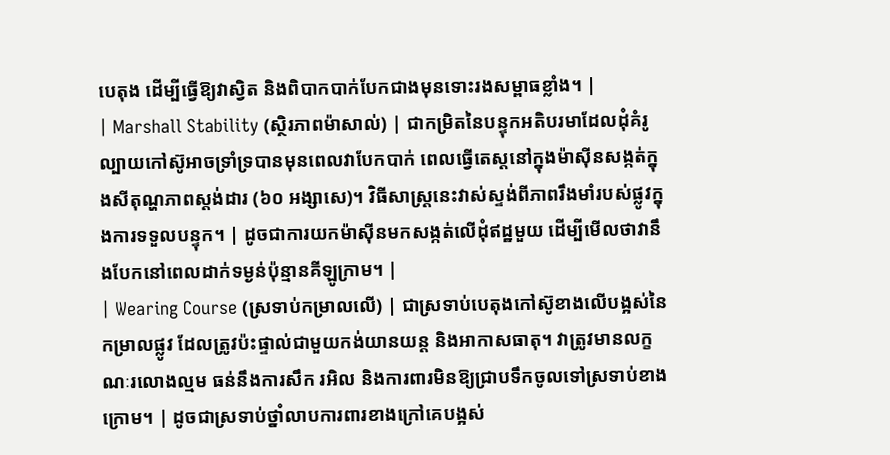បេតុង ដើម្បីធ្វើឱ្យវាស្វិត និងពិបាកបាក់បែកជាងមុនទោះរងសម្ពាធខ្លាំង។ |
| Marshall Stability (ស្ថិរភាពម៉ាសាល់) | ជាកម្រិតនៃបន្ទុកអតិបរមាដែលដុំគំរូល្បាយកៅស៊ូអាចទ្រាំទ្របានមុនពេលវាបែកបាក់ ពេលធ្វើតេស្តនៅក្នុងម៉ាស៊ីនសង្កត់ក្នុងសីតុណ្ហភាពស្តង់ដារ (៦០ អង្សាសេ)។ វិធីសាស្ត្រនេះវាស់ស្ទង់ពីភាពរឹងមាំរបស់ផ្លូវក្នុងការទទួលបន្ទុក។ | ដូចជាការយកម៉ាស៊ីនមកសង្កត់លើដុំឥដ្ឋមួយ ដើម្បីមើលថាវានឹងបែកនៅពេលដាក់ទម្ងន់ប៉ុន្មានគីឡូក្រាម។ |
| Wearing Course (ស្រទាប់កម្រាលលើ) | ជាស្រទាប់បេតុងកៅស៊ូខាងលើបង្អស់នៃកម្រាលផ្លូវ ដែលត្រូវប៉ះផ្ទាល់ជាមួយកង់យានយន្ត និងអាកាសធាតុ។ វាត្រូវមានលក្ខណៈរលោងល្មម ធន់នឹងការសឹក រអិល និងការពារមិនឱ្យជ្រាបទឹកចូលទៅស្រទាប់ខាងក្រោម។ | ដូចជាស្រទាប់ថ្នាំលាបការពារខាងក្រៅគេបង្អស់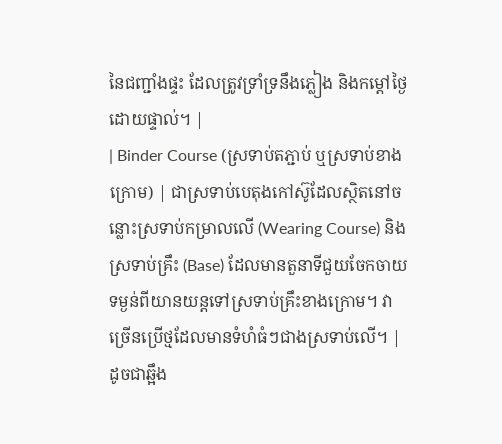នៃជញ្ជាំងផ្ទះ ដែលត្រូវទ្រាំទ្រនឹងភ្លៀង និងកម្តៅថ្ងៃដោយផ្ទាល់។ |
| Binder Course (ស្រទាប់តភ្ជាប់ ឬស្រទាប់ខាងក្រោម) | ជាស្រទាប់បេតុងកៅស៊ូដែលស្ថិតនៅចន្លោះស្រទាប់កម្រាលលើ (Wearing Course) និងស្រទាប់គ្រឹះ (Base) ដែលមានតួនាទីជួយចែកចាយទម្ងន់ពីយានយន្តទៅស្រទាប់គ្រឹះខាងក្រោម។ វាច្រើនប្រើថ្មដែលមានទំហំធំៗជាងស្រទាប់លើ។ | ដូចជាឆ្អឹង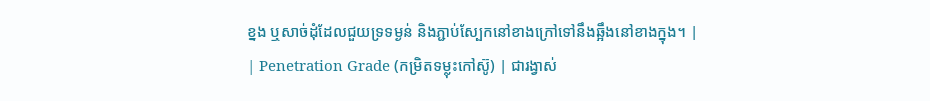ខ្នង ឬសាច់ដុំដែលជួយទ្រទម្ងន់ និងភ្ជាប់ស្បែកនៅខាងក្រៅទៅនឹងឆ្អឹងនៅខាងក្នុង។ |
| Penetration Grade (កម្រិតទម្លុះកៅស៊ូ) | ជារង្វាស់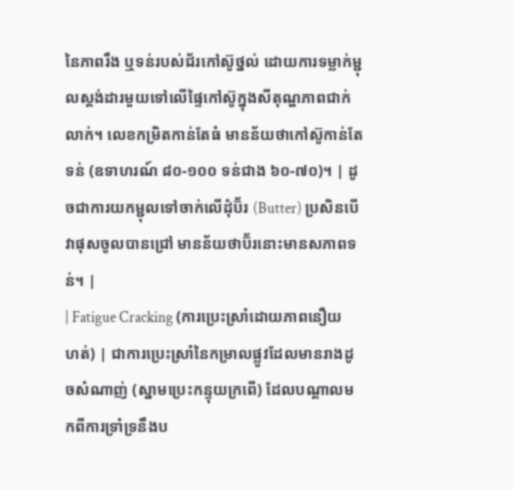នៃភាពរឹង ឬទន់របស់ជ័រកៅស៊ូថ្នល់ ដោយការទម្លាក់ម្ជុលស្តង់ដារមួយទៅលើផ្ទៃកៅស៊ូក្នុងសីតុណ្ហភាពជាក់លាក់។ លេខកម្រិតកាន់តែធំ មានន័យថាកៅស៊ូកាន់តែទន់ (ឧទាហរណ៍ ៨០-១០០ ទន់ជាង ៦០-៧០)។ | ដូចជាការយកម្ជុលទៅចាក់លើដុំប៊័រ (Butter) ប្រសិនបើវាផុសចូលបានជ្រៅ មានន័យថាប៊័រនោះមានសភាពទន់។ |
| Fatigue Cracking (ការប្រេះស្រាំដោយភាពនឿយហត់) | ជាការប្រេះស្រាំនៃកម្រាលផ្លូវដែលមានរាងដូចសំណាញ់ (ស្នាមប្រេះកន្ទុយក្រពើ) ដែលបណ្តាលមកពីការទ្រាំទ្រនឹងប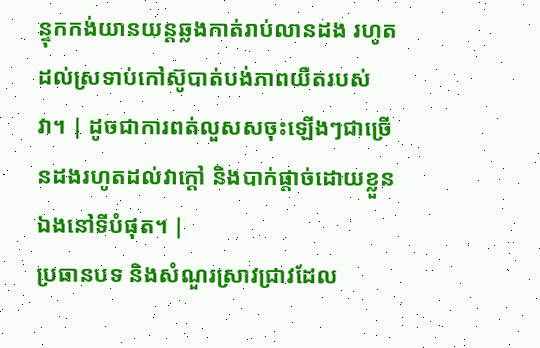ន្ទុកកង់យានយន្តឆ្លងកាត់រាប់លានដង រហូតដល់ស្រទាប់កៅស៊ូបាត់បង់ភាពយឺតរបស់វា។ | ដូចជាការពត់លួសសចុះឡើងៗជាច្រើនដងរហូតដល់វាក្តៅ និងបាក់ផ្តាច់ដោយខ្លួនឯងនៅទីបំផុត។ |
ប្រធានបទ និងសំណួរស្រាវជ្រាវដែល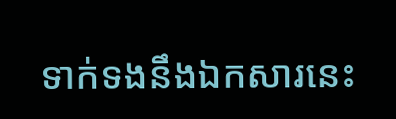ទាក់ទងនឹងឯកសារនេះ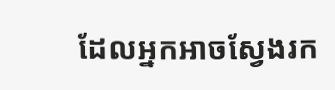ដែលអ្នកអាចស្វែងរក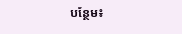បន្ថែម៖